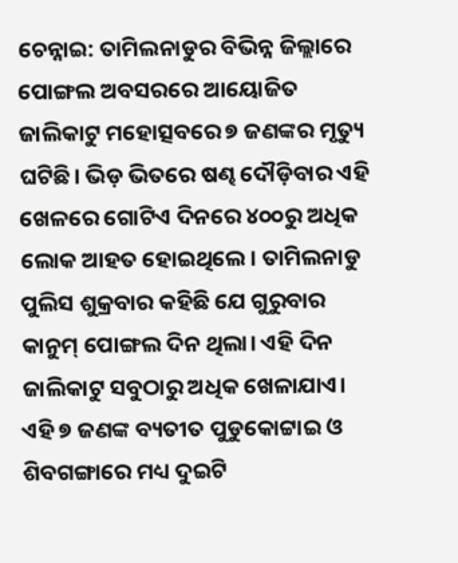ଚେନ୍ନାଇ: ତାମିଲନାଡୁର ବିଭିନ୍ନ ଜିଲ୍ଲାରେ ପୋଙ୍ଗଲ ଅବସରରେ ଆୟୋଜିତ ଜାଲିକାଟୁ ମହୋତ୍ସବରେ ୭ ଜଣଙ୍କର ମୃତ୍ୟୁ ଘଟିଛି। ଭିଡ଼ ଭିତରେ ଷଣ୍ଢ ଦୌଡ଼ିବାର ଏହି ଖେଳରେ ଗୋଟିଏ ଦିନରେ ୪୦୦ରୁ ଅଧିକ ଲୋକ ଆହତ ହୋଇଥିଲେ। ତାମିଲନାଡୁ ପୁଲିସ ଶୁକ୍ରବାର କହିଛି ଯେ ଗୁରୁବାର କାନୁମ୍ ପୋଙ୍ଗଲ ଦିନ ଥିଲା। ଏହି ଦିନ ଜାଲିକାଟୁ ସବୁଠାରୁ ଅଧିକ ଖେଳାଯାଏ। ଏହି ୭ ଜଣଙ୍କ ବ୍ୟତୀତ ପୁଡୁକୋଟ୍ଟାଇ ଓ ଶିବଗଙ୍ଗାରେ ମଧ୍ୟ ଦୁଇଟି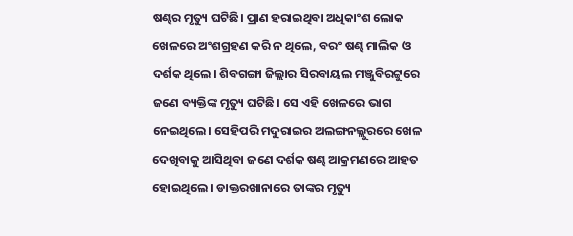ଷଣ୍ଢର ମୃତ୍ୟୁ ଘଟିଛି। ପ୍ରାଣ ହରାଇଥିବା ଅଧିକାଂଶ ଲୋକ ଖେଳରେ ଅଂଶଗ୍ରହଣ କରି ନ ଥିଲେ, ବରଂ ଷଣ୍ଢ ମାଲିକ ଓ ଦର୍ଶକ ଥିଲେ। ଶିବଗଙ୍ଗା ଜିଲ୍ଲାର ସିରବାୟଲ ମଞ୍ଜୁବିରଟ୍ଟୁରେ ଜଣେ ବ୍ୟକ୍ତିଙ୍କ ମୃତ୍ୟୁ ଘଟିଛି। ସେ ଏହି ଖେଳରେ ଭାଗ ନେଇଥିଲେ। ସେହିପରି ମଦୁରାଇର ଅଲଙ୍ଗନଲ୍ଲୁରରେ ଖେଳ ଦେଖିବାକୁ ଆସିଥିବା ଜଣେ ଦର୍ଶକ ଷଣ୍ଢ ଆକ୍ରମଣରେ ଆହତ ହୋଇଥିଲେ। ଡାକ୍ତରଖାନାରେ ତାଙ୍କର ମୃତ୍ୟୁ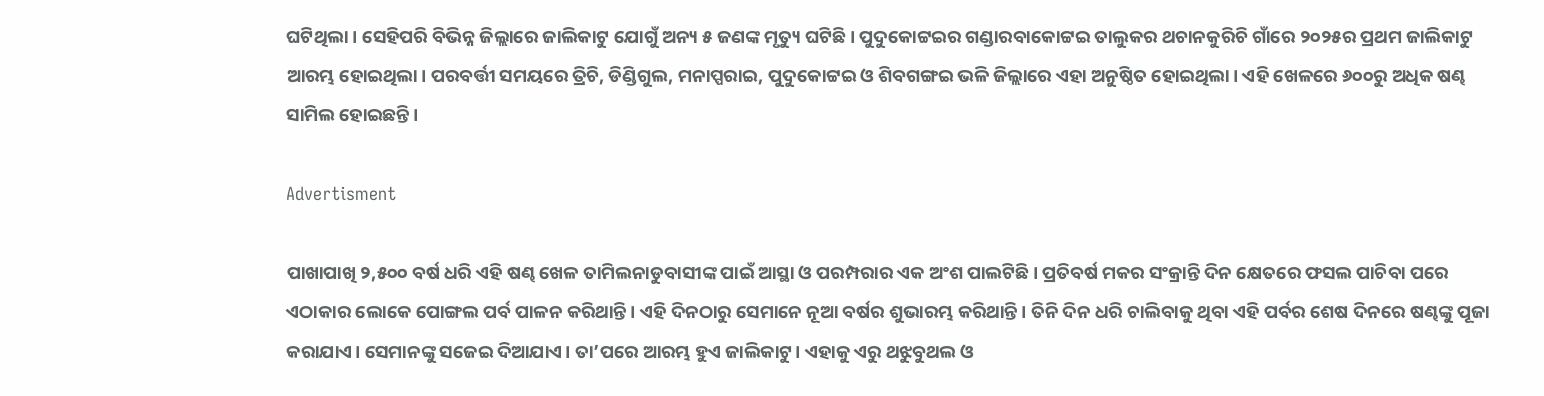ଘଟିଥିଲା। ସେହିପରି ବିଭିନ୍ନ ଜିଲ୍ଲାରେ ଜାଲିକାଟୁ ଯୋଗୁଁ ଅନ୍ୟ ୫ ଜଣଙ୍କ ମୃତ୍ୟୁ ଘଟିଛି। ପୁଦୁକୋଟ୍ଟଇର ଗଣ୍ଡାରବାକୋଟ୍ଟଇ ତାଲୁକର ଥଚାନକୁରିଚି ଗାଁରେ ୨୦୨୫ର ପ୍ରଥମ ଜାଲିକାଟୁ ଆରମ୍ଭ ହୋଇଥିଲା। ପରବର୍ତ୍ତୀ ସମୟରେ ତ୍ରିଚି, ଡିଣ୍ଡିଗୁଲ, ମନାପ୍ପରାଇ, ପୁଦୁକୋଟ୍ଟଇ ଓ ଶିବଗଙ୍ଗଇ ଭଳି ଜିଲ୍ଲାରେ ଏହା ଅନୁଷ୍ଠିତ ହୋଇଥିଲା। ଏହି ଖେଳରେ ୬୦୦ରୁ ଅଧିକ ଷଣ୍ଢ ସାମିଲ ହୋଇଛନ୍ତି।

Advertisment

ପାଖାପାଖି ୨,୫୦୦ ବର୍ଷ ଧରି ଏହି ଷଣ୍ଢ ଖେଳ ତାମିଲନାଡୁବାସୀଙ୍କ ପାଇଁ ଆସ୍ଥା ଓ ପରମ୍ପରାର ଏକ ଅଂଶ ପାଲଟିଛି। ପ୍ରତିବର୍ଷ ମକର ସଂକ୍ରାନ୍ତି ଦିନ କ୍ଷେତରେ ଫସଲ ପାଚିବା ପରେ ଏଠାକାର ଲୋକେ ପୋଙ୍ଗଲ ପର୍ବ ପାଳନ କରିଥାନ୍ତି। ଏହି ଦିନଠାରୁ ସେମାନେ ନୂଆ ବର୍ଷର ଶୁଭାରମ୍ଭ କରିଥାନ୍ତି। ତିନି ଦିନ ଧରି ଚାଲିବାକୁ ଥିବା ଏହି ପର୍ବର ଶେଷ ଦିନରେ ଷଣ୍ଢଙ୍କୁ ପୂଜା କରାଯାଏ। ସେମାନଙ୍କୁ ସଜେଇ ଦିଆଯାଏ। ତା’ପରେ ଆରମ୍ଭ ହୁଏ ଜାଲିକାଟୁ। ଏହାକୁ ଏରୁ ଥଝୁବୁଥଲ ଓ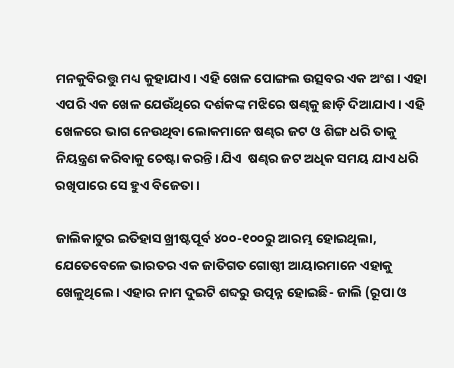ମନକୁବିରତ୍ତୁ ମଧ୍ୟ କୁହାଯାଏ। ଏହି ଖେଳ ପୋଙ୍ଗଲ ଉତ୍ସବର ଏକ ଅଂଶ। ଏହା ଏପରି ଏକ ଖେଳ ଯେଉଁଥିରେ ଦର୍ଶକଙ୍କ ମଝିରେ ଷଣ୍ଢକୁ ଛାଡ଼ି ଦିଆଯାଏ। ଏହି ଖେଳରେ ଭାଗ ନେଉଥିବା ଲୋକମାନେ ଷଣ୍ଢର ଜଟ ଓ ଶିଙ୍ଗ ଧରି ତାକୁ ନିୟନ୍ତ୍ରଣ କରିବାକୁ ଚେଷ୍ଟା କରନ୍ତି। ଯିଏ  ଷଣ୍ଢର ଜଟ ଅଧିକ ସମୟ ଯାଏ ଧରି ରଖିପାରେ ସେ ହୁଏ ବିଜେତା।

ଜାଲିକାଟୁର ଇତିହାସ ଖ୍ରୀଷ୍ଟପୂର୍ବ ୪୦୦-୧୦୦ରୁ ଆରମ୍ଭ ହୋଇଥିଲା, ଯେତେବେଳେ ଭାରତର ଏକ ଜାତିଗତ ଗୋଷ୍ଠୀ ଆୟାରମାନେ ଏହାକୁ ଖେଳୁଥିଲେ। ଏହାର ନାମ ଦୁଇଟି ଶବ୍ଦରୁ ଉତ୍ପନ୍ନ ହୋଇଛି- ଜାଲି (ରୂପା ଓ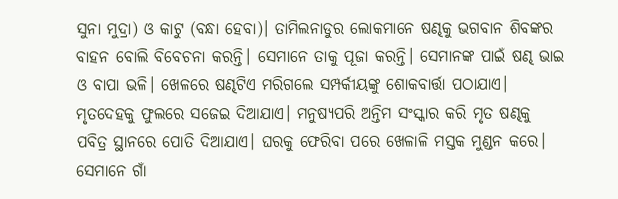ସୁନା ମୁଦ୍ରା) ଓ କାଟୁ (ବନ୍ଧା ହେବା)। ତାମିଲନାଡୁର ଲୋକମାନେ ଷଣ୍ଢକୁ ଭଗବାନ ଶିବଙ୍କର ବାହନ ବୋଲି ବିବେଚନା କରନ୍ତି। ସେମାନେ ତାକୁ ପୂଜା କରନ୍ତି। ସେମାନଙ୍କ ପାଇଁ ଷଣ୍ଢ ଭାଇ ଓ ବାପା ଭଳି। ଖେଳରେ ଷଣ୍ଢଟିଏ ମରିଗଲେ ସମ୍ପର୍କୀୟଙ୍କୁ ଶୋକବାର୍ତ୍ତା ପଠାଯାଏ।   ମୃତଦେହକୁ ଫୁଲରେ ସଜେଇ ଦିଆଯାଏ। ମନୁଷ୍ୟପରି ଅନ୍ତିମ ସଂସ୍କାର କରି ମୃତ ଷଣ୍ଢକୁ ପବିତ୍ର ସ୍ଥାନରେ ପୋତି ଦିଆଯାଏ। ଘରକୁ ଫେରିବା ପରେ ଖେଳାଳି ମସ୍ତକ ମୁଣ୍ଡନ କରେ। ସେମାନେ ଗାଁ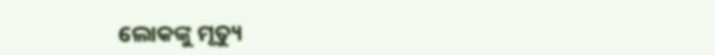ଲୋକଙ୍କୁ ମୃତ୍ୟୁ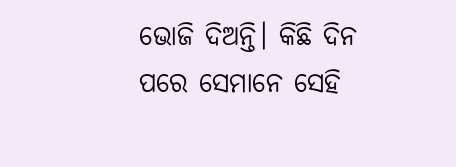ଭୋଜି ଦିଅନ୍ତି। କିଛି ଦିନ ପରେ ସେମାନେ ସେହି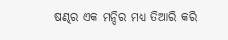ଷଣ୍ଢର ଏକ ମନ୍ଦିର ମଧ୍ୟ ତିଆରି କରି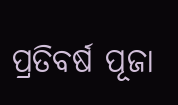ପ୍ରତିବର୍ଷ ପୂଜା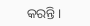କରନ୍ତି।